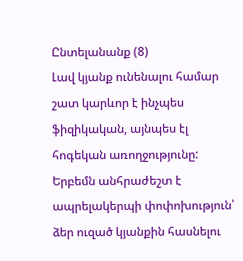Ընտելանանք (8)
Լավ կյանք ունենալու համար շատ կարևոր է ինչպես ֆիզիկական, այնպես էլ հոգեկան առողջությունը: Երբեմն անհրաժեշտ է ապրելակերպի փոփոխություն՝ ձեր ուզած կյանքին հասնելու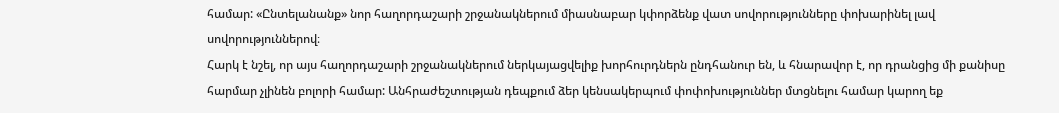համար: «Ընտելանանք» նոր հաղորդաշարի շրջանակներում միասնաբար կփորձենք վատ սովորությունները փոխարինել լավ սովորություններով։
Հարկ է նշել, որ այս հաղորդաշարի շրջանակներում ներկայացվելիք խորհուրդներն ընդհանուր են, և հնարավոր է, որ դրանցից մի քանիսը հարմար չլինեն բոլորի համար: Անհրաժեշտության դեպքում ձեր կենսակերպում փոփոխություններ մտցնելու համար կարող եք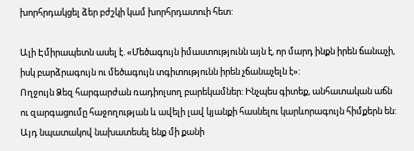խորհրդակցել ձեր բժշկի կամ խորհրդատուի հետ:

Ալի Էմիրապետն ասել է. «Մեծագույն իմաստությունն այն է, որ մարդ ինքն իրեն ճանաչի, իսկ բարձրագույն ու մեծագույն տգիտությունն իրեն չճանաչելն է»:
Ողջույն Ձեզ հարգարժան ռադիոլսող բարեկամներ: Ինչպես գիտեք, անհատական աճն ու զարգացումը հաջողության և ավելի լավ կյանքի հասնելու կարևորագույն հիմքերն են: Այդ նպատակով նախատեսել ենք մի քանի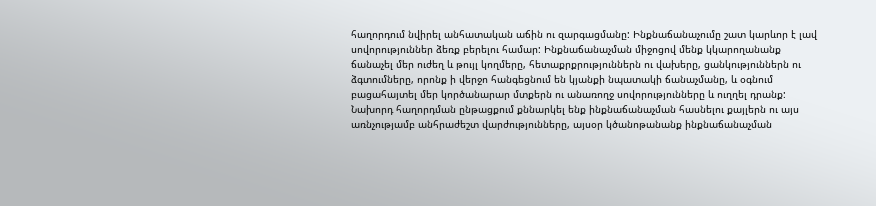հաղորդում նվիրել անհատական աճին ու զարգացմանը: Ինքնաճանաչումը շատ կարևոր է լավ սովորություններ ձեռք բերելու համար: Ինքնաճանաչման միջոցով մենք կկարողանանք ճանաչել մեր ուժեղ և թույլ կողմերը, հետաքրքրություններն ու վախերը, ցանկություններն ու ձգտումները, որոնք ի վերջո հանգեցնում են կյանքի նպատակի ճանաչմանը, և օգնում բացահայտել մեր կործանարար մտքերն ու անառողջ սովորությունները և ուղղել դրանք: Նախորդ հաղորդման ընթացքում քննարկել ենք ինքնաճանաչման հասնելու քայլերն ու այս առնչությամբ անհրաժեշտ վարժությունները, այսօր կծանոթանանք ինքնաճանաչման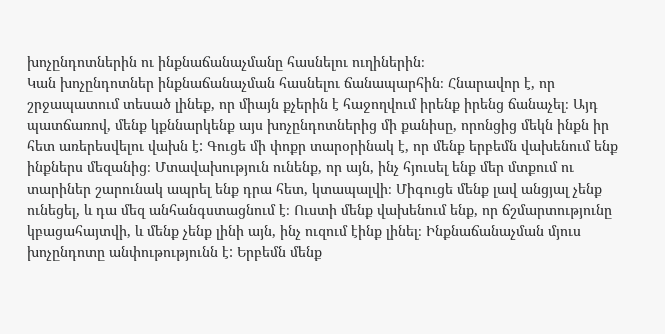խոչընդոտներին ու ինքնաճանաչմանը հասնելու ուղիներին։
Կան խոչընդոտներ ինքնաճանաչման հասնելու ճանապարհին։ Հնարավոր է, որ շրջապատում տեսած լինեք, որ միայն քչերին է հաջողվում իրենք իրենց ճանաչել։ Այդ պատճառով, մենք կքննարկենք այս խոչընդոտներից մի քանիսը, որոնցից մեկն ինքն իր հետ առերեսվելու վախն է: Գուցե մի փոքր տարօրինակ է, որ մենք երբեմն վախենում ենք ինքներս մեզանից։ Մտավախություն ունենք, որ այն, ինչ հյուսել ենք մեր մտքում ու տարիներ շարունակ ապրել ենք դրա հետ, կտապալվի։ Միգուցե մենք լավ անցյալ չենք ունեցել, և դա մեզ անհանգստացնում է։ Ուստի մենք վախենում ենք, որ ճշմարտությունը կբացահայտվի, և մենք չենք լինի այն, ինչ ուզում էինք լինել։ Ինքնաճանաչման մյուս խոչընդոտը անփութությունն է: Երբեմն մենք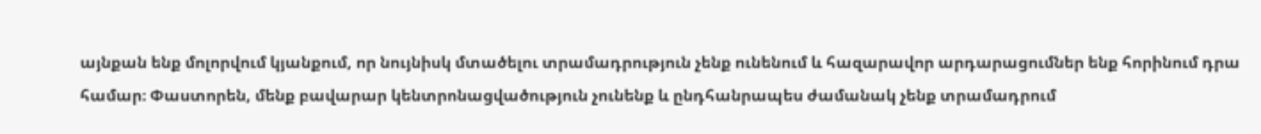այնքան ենք մոլորվում կյանքում, որ նույնիսկ մտածելու տրամադրություն չենք ունենում և հազարավոր արդարացումներ ենք հորինում դրա համար։ Փաստորեն, մենք բավարար կենտրոնացվածություն չունենք և ընդհանրապես ժամանակ չենք տրամադրում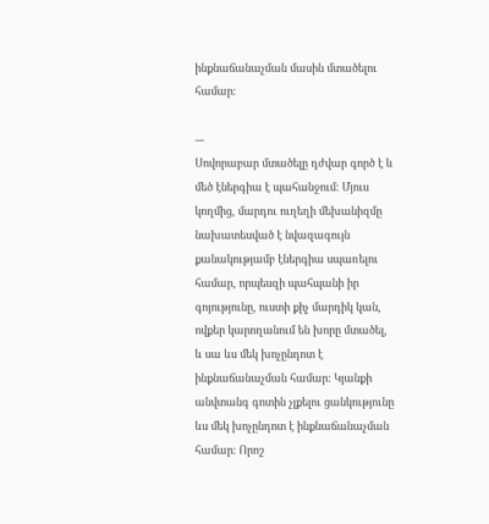ինքնաճանաչման մասին մտածելու համար։

---
Սովորաբար մտածելը դժվար գործ է և մեծ էներգիա է պահանջում։ Մյուս կողմից, մարդու ուղեղի մեխանիզմը նախատեսված է նվազագույն քանակությամբ էներգիա սպառելու համար, որպեսզի պահպանի իր գոյությունը, ուստի քիչ մարդիկ կան, ովքեր կարողանում են խորը մտածել, և սա ևս մեկ խոչընդոտ է ինքնաճանաչման համար: Կյանքի անվտանգ գոտին չլքելու ցանկությունը ևս մեկ խոչընդոտ է ինքնաճանաչման համար։ Որոշ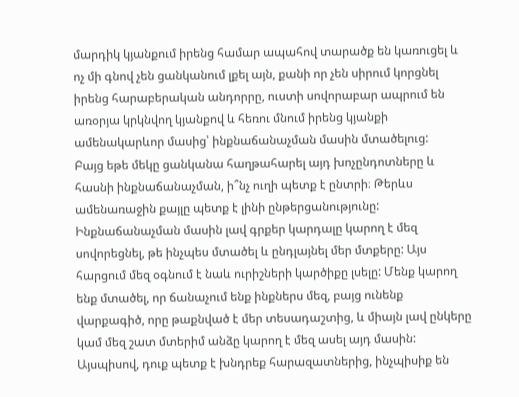մարդիկ կյանքում իրենց համար ապահով տարածք են կառուցել և ոչ մի գնով չեն ցանկանում լքել այն, քանի որ չեն սիրում կորցնել իրենց հարաբերական անդորրը, ուստի սովորաբար ապրում են առօրյա կրկնվող կյանքով և հեռու մնում իրենց կյանքի ամենակարևոր մասից՝ ինքնաճանաչման մասին մտածելուց:
Բայց եթե մեկը ցանկանա հաղթահարել այդ խոչընդոտները և հասնի ինքնաճանաչման, ի՞նչ ուղի պետք է ընտրի։ Թերևս ամենառաջին քայլը պետք է լինի ընթերցանությունը: Ինքնաճանաչման մասին լավ գրքեր կարդալը կարող է մեզ սովորեցնել, թե ինչպես մտածել և ընդլայնել մեր մտքերը: Այս հարցում մեզ օգնում է նաև ուրիշների կարծիքը լսելը: Մենք կարող ենք մտածել, որ ճանաչում ենք ինքներս մեզ, բայց ունենք վարքագիծ, որը թաքնված է մեր տեսադաշտից, և միայն լավ ընկերը կամ մեզ շատ մտերիմ անձը կարող է մեզ ասել այդ մասին:
Այսպիսով, դուք պետք է խնդրեք հարազատներից, ինչպիսիք են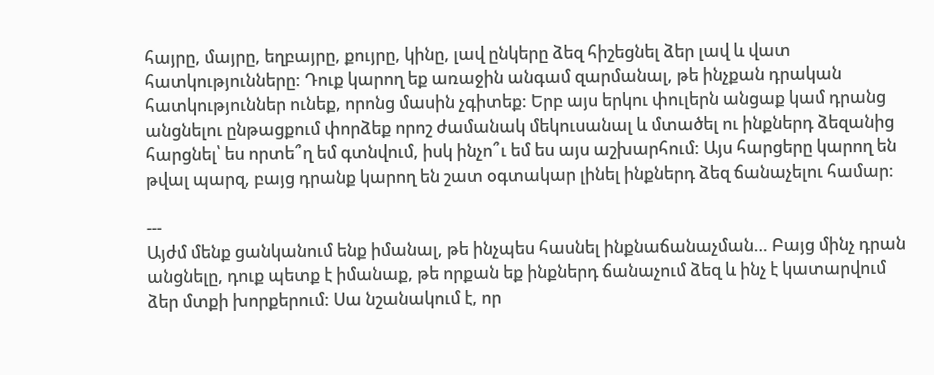հայրը, մայրը, եղբայրը, քույրը, կինը, լավ ընկերը ձեզ հիշեցնել ձեր լավ և վատ հատկությունները: Դուք կարող եք առաջին անգամ զարմանալ, թե ինչքան դրական հատկություններ ունեք, որոնց մասին չգիտեք: Երբ այս երկու փուլերն անցաք կամ դրանց անցնելու ընթացքում փորձեք որոշ ժամանակ մեկուսանալ և մտածել ու ինքներդ ձեզանից հարցնել՝ ես որտե՞ղ եմ գտնվում, իսկ ինչո՞ւ եմ ես այս աշխարհում: Այս հարցերը կարող են թվալ պարզ, բայց դրանք կարող են շատ օգտակար լինել ինքներդ ձեզ ճանաչելու համար:

---
Այժմ մենք ցանկանում ենք իմանալ, թե ինչպես հասնել ինքնաճանաչման… Բայց մինչ դրան անցնելը, դուք պետք է իմանաք, թե որքան եք ինքներդ ճանաչում ձեզ և ինչ է կատարվում ձեր մտքի խորքերում: Սա նշանակում է, որ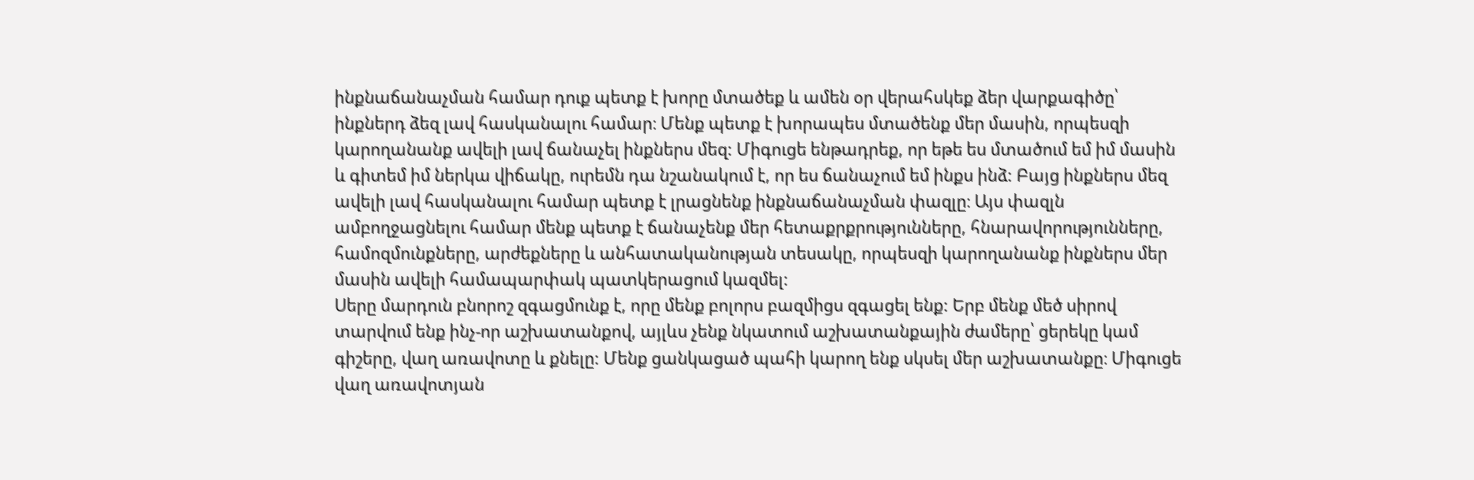ինքնաճանաչման համար դուք պետք է խորը մտածեք և ամեն օր վերահսկեք ձեր վարքագիծը՝ ինքներդ ձեզ լավ հասկանալու համար։ Մենք պետք է խորապես մտածենք մեր մասին, որպեսզի կարողանանք ավելի լավ ճանաչել ինքներս մեզ: Միգուցե ենթադրեք, որ եթե ես մտածում եմ իմ մասին և գիտեմ իմ ներկա վիճակը, ուրեմն դա նշանակում է, որ ես ճանաչում եմ ինքս ինձ: Բայց ինքներս մեզ ավելի լավ հասկանալու համար պետք է լրացնենք ինքնաճանաչման փազլը։ Այս փազլն ամբողջացնելու համար մենք պետք է ճանաչենք մեր հետաքրքրությունները, հնարավորությունները, համոզմունքները, արժեքները և անհատականության տեսակը, որպեսզի կարողանանք ինքներս մեր մասին ավելի համապարփակ պատկերացում կազմել:
Սերը մարդուն բնորոշ զգացմունք է, որը մենք բոլորս բազմիցս զգացել ենք: Երբ մենք մեծ սիրով տարվում ենք ինչ-որ աշխատանքով, այլևս չենք նկատում աշխատանքային ժամերը՝ ցերեկը կամ գիշերը, վաղ առավոտը և քնելը: Մենք ցանկացած պահի կարող ենք սկսել մեր աշխատանքը։ Միգուցե վաղ առավոտյան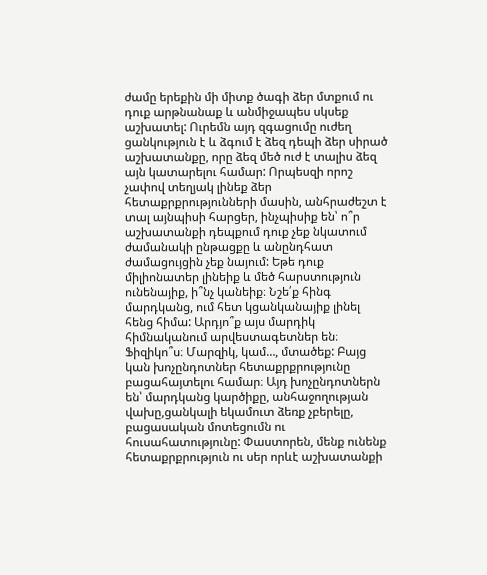ժամը երեքին մի միտք ծագի ձեր մտքում ու դուք արթնանաք և անմիջապես սկսեք աշխատել: Ուրեմն այդ զգացումը ուժեղ ցանկություն է և ձգում է ձեզ դեպի ձեր սիրած աշխատանքը, որը ձեզ մեծ ուժ է տալիս ձեզ այն կատարելու համար: Որպեսզի որոշ չափով տեղյակ լինեք ձեր հետաքրքրությունների մասին, անհրաժեշտ է տալ այնպիսի հարցեր, ինչպիսիք են՝ ո՞ր աշխատանքի դեպքում դուք չեք նկատում ժամանակի ընթացքը և անընդհատ ժամացույցին չեք նայում: Եթե դուք միլիոնատեր լինեիք և մեծ հարստություն ունենայիք, ի՞նչ կանեիք։ Նշե՛ք հինգ մարդկանց, ում հետ կցանկանայիք լինել հենց հիմա: Արդյո՞ք այս մարդիկ հիմնականում արվեստագետներ են։ Ֆիզիկո՞ս։ Մարզիկ, կամ…, մտածեք: Բայց կան խոչընդոտներ հետաքրքրությունը բացահայտելու համար։ Այդ խոչընդոտներն են՝ մարդկանց կարծիքը, անհաջողության վախը,ցանկալի եկամուտ ձեռք չբերելը, բացասական մոտեցումն ու հուսահատությունը: Փաստորեն, մենք ունենք հետաքրքրություն ու սեր որևէ աշխատանքի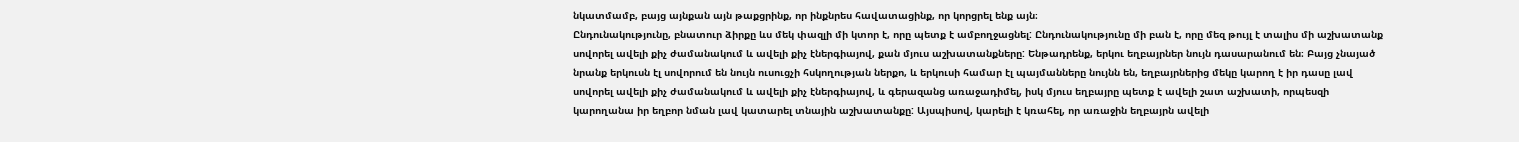նկատմամբ, բայց այնքան այն թաքցրինք, որ ինքնրես հավատացինք, որ կորցրել ենք այն։
Ընդունակությունը, բնատուր ձիրքը ևս մեկ փազլի մի կտոր է, որը պետք է ամբողջացնել: Ընդունակությունը մի բան է, որը մեզ թույլ է տալիս մի աշխատանք սովորել ավելի քիչ ժամանակում և ավելի քիչ էներգիայով, քան մյուս աշխատանքները: Ենթադրենք, երկու եղբայրներ նույն դասարանում են։ Բայց չնայած նրանք երկուսն էլ սովորում են նույն ուսուցչի հսկողության ներքո, և երկուսի համար էլ պայմանները նույնն են, եղբայրներից մեկը կարող է իր դասը լավ սովորել ավելի քիչ ժամանակում և ավելի քիչ էներգիայով, և գերազանց առաջադիմել, իսկ մյուս եղբայրը պետք է ավելի շատ աշխատի, որպեսզի կարողանա իր եղբոր նման լավ կատարել տնային աշխատանքը: Այսպիսով, կարելի է կռահել, որ առաջին եղբայրն ավելի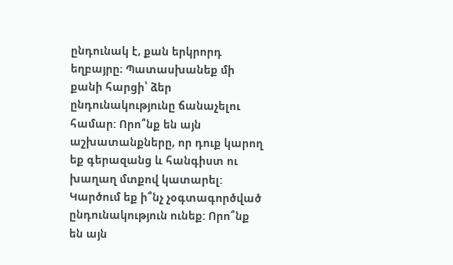ընդունակ է, քան երկրորդ եղբայրը։ Պատասխանեք մի քանի հարցի՝ ձեր ընդունակությունը ճանաչելու համար: Որո՞նք են այն աշխատանքները, որ դուք կարող եք գերազանց և հանգիստ ու խաղաղ մտքով կատարել: Կարծում եք ի՞նչ չօգտագործված ընդունակություն ունեք: Որո՞նք են այն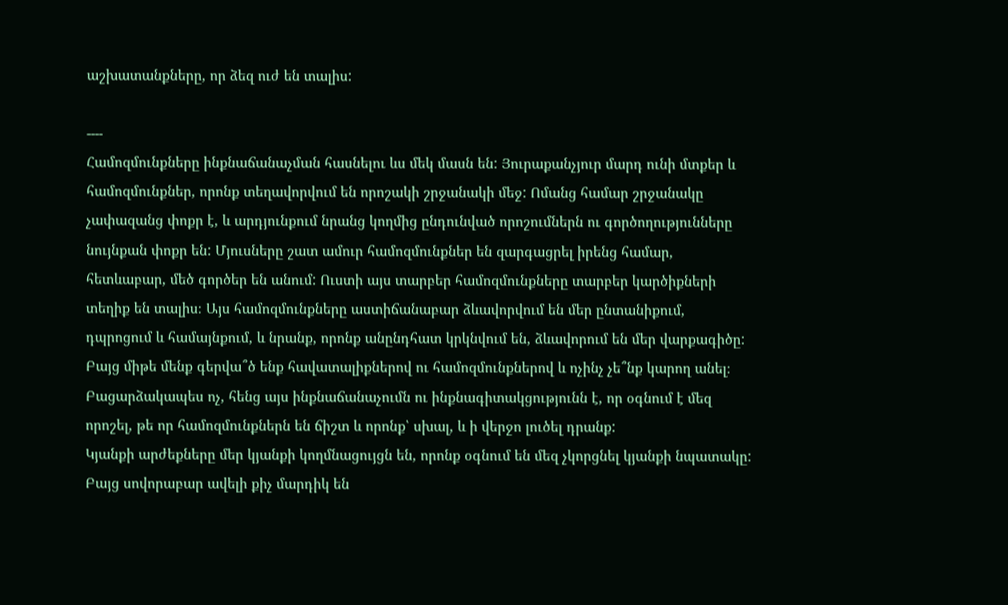աշխատանքները, որ ձեզ ուժ են տալիս:

----
Համոզմունքները ինքնաճանաչման հասնելու ևս մեկ մասն են: Յուրաքանչյուր մարդ ունի մտքեր և համոզմունքներ, որոնք տեղավորվում են որոշակի շրջանակի մեջ: Ոմանց համար շրջանակը չափազանց փոքր է, և արդյունքում նրանց կողմից ընդունված որոշումներն ու գործողությունները նույնքան փոքր են: Մյուսները շատ ամուր համոզմունքներ են զարգացրել իրենց համար, հետևաբար, մեծ գործեր են անում: Ուստի այս տարբեր համոզմունքները տարբեր կարծիքների տեղիք են տալիս։ Այս համոզմունքները աստիճանաբար ձևավորվում են մեր ընտանիքում, դպրոցում և համայնքում, և նրանք, որոնք անընդհատ կրկնվում են, ձևավորում են մեր վարքագիծը: Բայց միթե մենք գերվա՞ծ ենք հավատալիքներով ու համոզմունքներով և ոչինչ չե՞նք կարող անել։ Բացարձակապես ոչ, հենց այս ինքնաճանաչումն ու ինքնագիտակցությունն է, որ օգնում է մեզ որոշել, թե որ համոզմունքներն են ճիշտ և որոնք՝ սխալ, և ի վերջո լուծել դրանք:
Կյանքի արժեքները մեր կյանքի կողմնացույցն են, որոնք օգնում են մեզ չկորցնել կյանքի նպատակը: Բայց սովորաբար ավելի քիչ մարդիկ են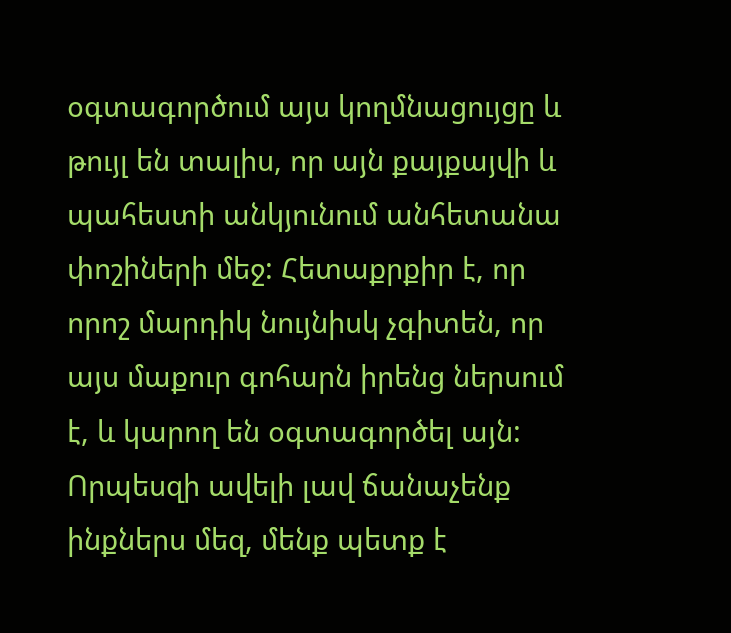օգտագործում այս կողմնացույցը և թույլ են տալիս, որ այն քայքայվի և պահեստի անկյունում անհետանա փոշիների մեջ: Հետաքրքիր է, որ որոշ մարդիկ նույնիսկ չգիտեն, որ այս մաքուր գոհարն իրենց ներսում է, և կարող են օգտագործել այն: Որպեսզի ավելի լավ ճանաչենք ինքներս մեզ, մենք պետք է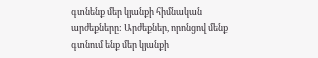գտնենք մեր կյանքի հիմնական արժեքները: Արժեքներ, որոնցով մենք գտնում ենք մեր կյանքի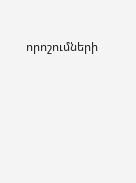որոշումների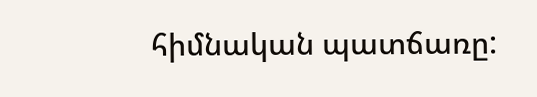հիմնական պատճառը: